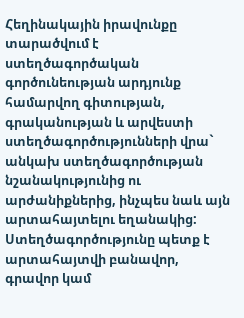Հեղինակային իրավունքը տարածվում է ստեղծագործական գործունեության արդյունք համարվող գիտության, գրականության և արվեստի ստեղծագործությունների վրա` անկախ ստեղծագործության նշանակությունից ու արժանիքներից, ինչպես նաև այն արտահայտելու եղանակից: Ստեղծագործությունը պետք է արտահայտվի բանավոր, գրավոր կամ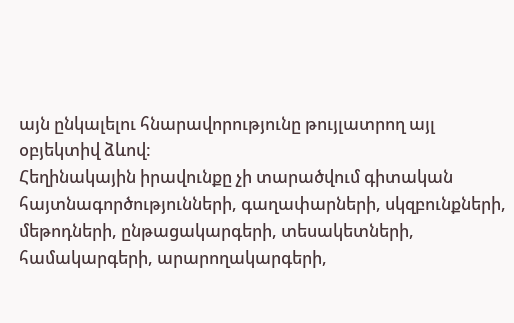այն ընկալելու հնարավորությունը թույլատրող այլ օբյեկտիվ ձևով:
Հեղինակային իրավունքը չի տարածվում գիտական հայտնագործությունների, գաղափարների, սկզբունքների, մեթոդների, ընթացակարգերի, տեսակետների, համակարգերի, արարողակարգերի,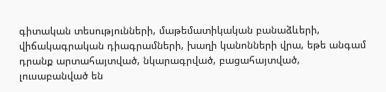գիտական տեսությունների, մաթեմատիկական բանաձևերի, վիճակագրական դիագրամների, խաղի կանոնների վրա, եթե անգամ դրանք արտահայտված, նկարագրված, բացահայտված, լուսաբանված են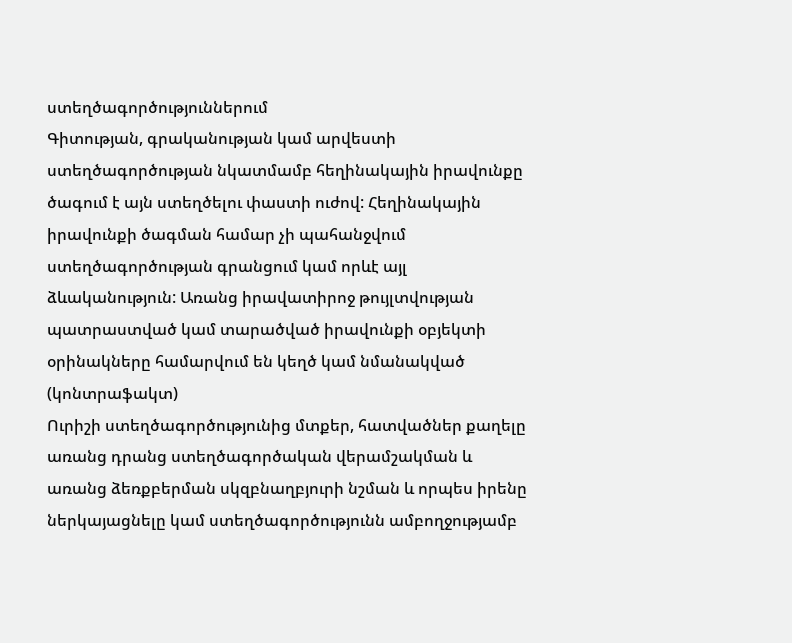ստեղծագործություններում
Գիտության, գրականության կամ արվեստի ստեղծագործության նկատմամբ հեղինակային իրավունքը ծագում է այն ստեղծելու փաստի ուժով: Հեղինակային իրավունքի ծագման համար չի պահանջվում ստեղծագործության գրանցում կամ որևէ այլ ձևականություն: Առանց իրավատիրոջ թույլտվության պատրաստված կամ տարածված իրավունքի օբյեկտի օրինակները համարվում են կեղծ կամ նմանակված (կոնտրաֆակտ)
Ուրիշի ստեղծագործությունից մտքեր, հատվածներ քաղելը առանց դրանց ստեղծագործական վերամշակման և առանց ձեռքբերման սկզբնաղբյուրի նշման և որպես իրենը ներկայացնելը կամ ստեղծագործությունն ամբողջությամբ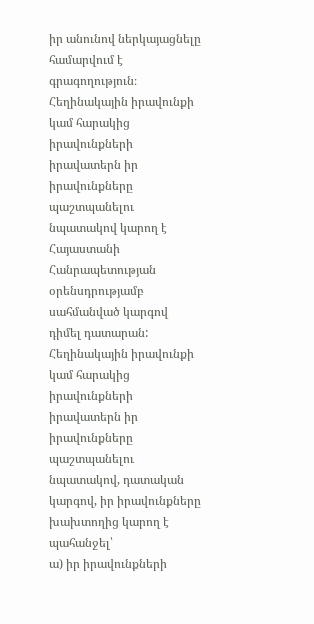իր անունով ներկայացնելը համարվում է գրագողություն։
Հեղինակային իրավունքի կամ հարակից իրավունքների իրավատերն իր իրավունքները պաշտպանելու նպատակով կարող է Հայաստանի Հանրապետության օրենսդրությամբ սահմանված կարգով դիմել դատարան:
Հեղինակային իրավունքի կամ հարակից իրավունքների իրավատերն իր իրավունքները պաշտպանելու նպատակով, դատական կարգով, իր իրավունքները խախտողից կարող է պահանջել՝
ա) իր իրավունքների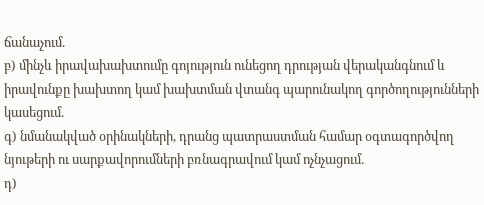ճանաչում.
բ) մինչև իրավախախտումը գոյություն ունեցող դրության վերականգնում և իրավունքը խախտող կամ խախտման վտանգ պարունակող գործողությունների կասեցում.
գ) նմանակված օրինակների, դրանց պատրաստման համար օգտագործվող նյութերի ու սարքավորումների բռնագրավում կամ ոչնչացում.
դ)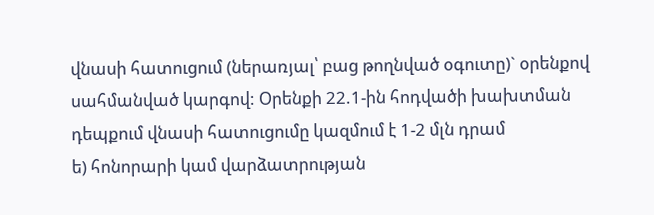վնասի հատուցում (ներառյալ՝ բաց թողնված օգուտը)` օրենքով սահմանված կարգով: Օրենքի 22.1-ին հոդվածի խախտման դեպքում վնասի հատուցումը կազմում է 1-2 մլն դրամ
ե) հոնորարի կամ վարձատրության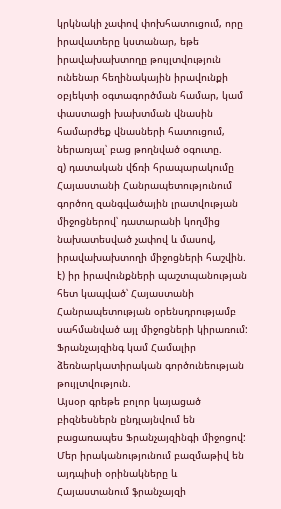կրկնակի չափով փոխհատուցում, որը իրավատերը կստանար, եթե իրավախախտողը թույլտվություն ունենար հեղինակային իրավունքի օբյեկտի օգտագործման համար, կամ փաստացի խախտման վնասին համարժեք վնասների հատուցում, ներառյալ՝ բաց թողնված օգուտը.
զ) դատական վճռի հրապարակումը Հայաստանի Հանրապետությունում գործող զանգվածային լրատվության միջոցներով՝ դատարանի կողմից նախատեսված չափով և մասով, իրավախախտողի միջոցների հաշվին.
է) իր իրավունքների պաշտպանության հետ կապված՝ Հայաստանի Հանրապետության օրենսդրությամբ սահմանված այլ միջոցների կիրառում:
Ֆրանչայզինգ կամ Համալիր ձեռնարկատիրական գործունեության թույլտվություն.
Այսօր գրեթե բոլոր կայացած բիզնեսներն ընդլայնվում են բացառապես Ֆրանչայզինգի միջոցով: Մեր իրականությունում բազմաթիվ են այդպիսի օրինակները և Հայաստանում ֆրանչայզի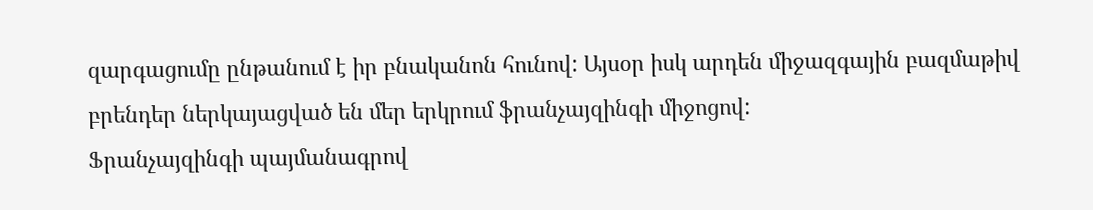զարգացումը ընթանում է իր բնականոն հունով: Այսօր իսկ արդեն միջազգային բազմաթիվ բրենդեր ներկայացված են մեր երկրում ֆրանչայզինգի միջոցով:
Ֆրանչայզինգի պայմանագրով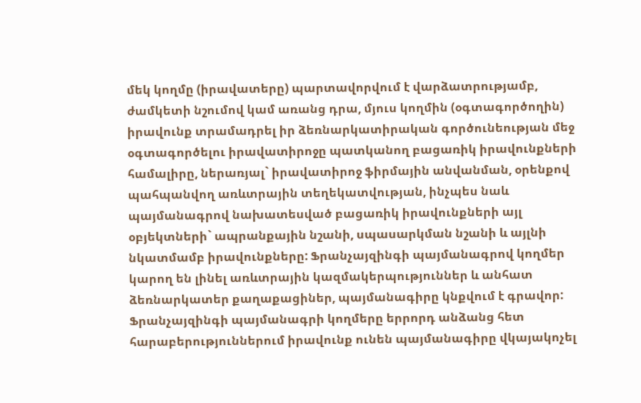մեկ կողմը (իրավատերը) պարտավորվում է վարձատրությամբ, ժամկետի նշումով կամ առանց դրա, մյուս կողմին (օգտագործողին) իրավունք տրամադրել իր ձեռնարկատիրական գործունեության մեջ օգտագործելու իրավատիրոջը պատկանող բացառիկ իրավունքների համալիրը, ներառյալ` իրավատիրոջ ֆիրմային անվանման, օրենքով պահպանվող առևտրային տեղեկատվության, ինչպես նաև պայմանագրով նախատեսված բացառիկ իրավունքների այլ օբյեկտների` ապրանքային նշանի, սպասարկման նշանի և այլնի նկատմամբ իրավունքները: Ֆրանչայզինգի պայմանագրով կողմեր կարող են լինել առևտրային կազմակերպություններ և անհատ ձեռնարկատեր քաղաքացիներ, պայմանագիրը կնքվում է գրավոր:
Ֆրանչայզինգի պայմանագրի կողմերը երրորդ անձանց հետ հարաբերություններում իրավունք ունեն պայմանագիրը վկայակոչել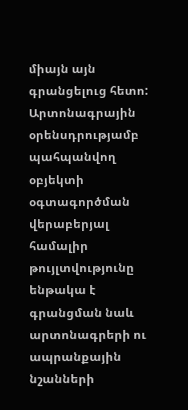միայն այն գրանցելուց հետո: Արտոնագրային օրենսդրությամբ պահպանվող օբյեկտի օգտագործման վերաբերյալ համալիր թույլտվությունը ենթակա է գրանցման նաև արտոնագրերի ու ապրանքային նշանների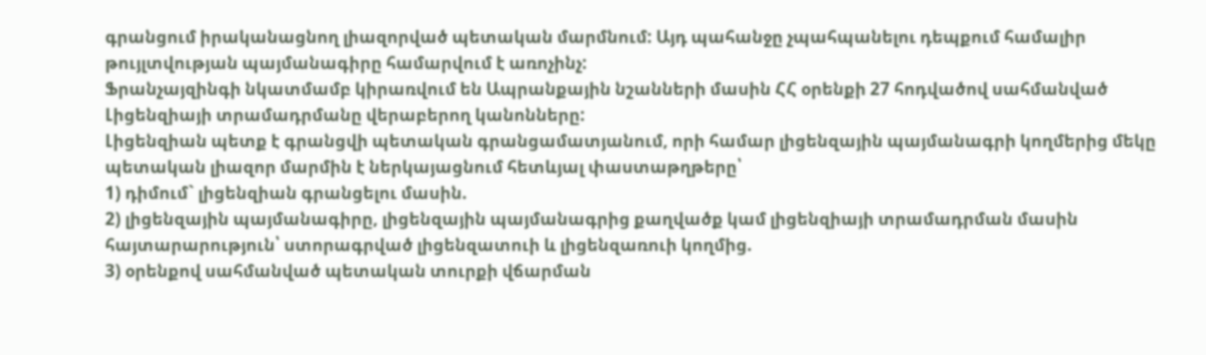գրանցում իրականացնող լիազորված պետական մարմնում: Այդ պահանջը չպահպանելու դեպքում համալիր թույլտվության պայմանագիրը համարվում է առոչինչ:
Ֆրանչայզինգի նկատմամբ կիրառվում են Ապրանքային նշանների մասին ՀՀ օրենքի 27 հոդվածով սահմանված Լիցենզիայի տրամադրմանը վերաբերող կանոնները:
Լիցենզիան պետք է գրանցվի պետական գրանցամատյանում, որի համար լիցենզային պայմանագրի կողմերից մեկը պետական լիազոր մարմին է ներկայացնում հետևյալ փաստաթղթերը՝
1) դիմում` լիցենզիան գրանցելու մասին.
2) լիցենզային պայմանագիրը, լիցենզային պայմանագրից քաղվածք կամ լիցենզիայի տրամադրման մասին հայտարարություն՝ ստորագրված լիցենզատուի և լիցենզառուի կողմից.
3) օրենքով սահմանված պետական տուրքի վճարման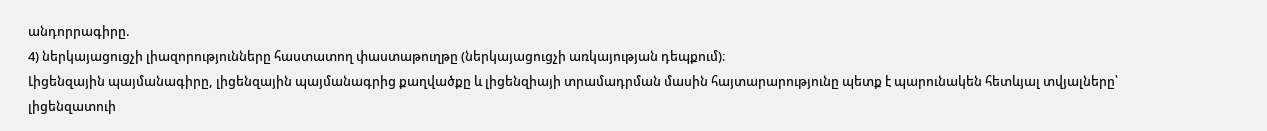անդորրագիրը.
4) ներկայացուցչի լիազորությունները հաստատող փաստաթուղթը (ներկայացուցչի առկայության դեպքում)։
Լիցենզային պայմանագիրը, լիցենզային պայմանագրից քաղվածքը և լիցենզիայի տրամադրման մասին հայտարարությունը պետք է պարունակեն հետևյալ տվյալները՝
լիցենզատուի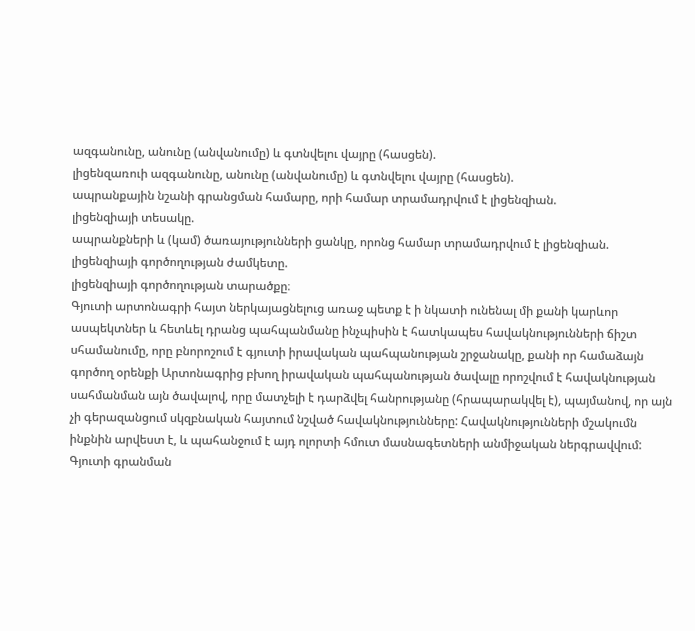ազգանունը, անունը (անվանումը) և գտնվելու վայրը (հասցեն).
լիցենզառուի ազգանունը, անունը (անվանումը) և գտնվելու վայրը (հասցեն).
ապրանքային նշանի գրանցման համարը, որի համար տրամադրվում է լիցենզիան.
լիցենզիայի տեսակը.
ապրանքների և (կամ) ծառայությունների ցանկը, որոնց համար տրամադրվում է լիցենզիան.
լիցենզիայի գործողության ժամկետը.
լիցենզիայի գործողության տարածքը։
Գյուտի արտոնագրի հայտ ներկայացնելուց առաջ պետք է ի նկատի ունենալ մի քանի կարևոր ասպեկտներ և հետևել դրանց պահպանմանը ինչպիսին է հատկապես հավակնությունների ճիշտ սհամանումը, որը բնորոշում է գյուտի իրավական պահպանության շրջանակը, քանի որ համաձայն գործող օրենքի Արտոնագրից բխող իրավական պահպանության ծավալը որոշվում է հավակնության սահմանման այն ծավալով, որը մատչելի է դարձվել հանրությանը (հրապարակվել է), պայմանով, որ այն չի գերազանցում սկզբնական հայտում նշված հավակնությունները: Հավակնությունների մշակումն ինքնին արվեստ է, և պահանջում է այդ ոլորտի հմուտ մասնագետների անմիջական ներգրավվում:
Գյուտի գրանման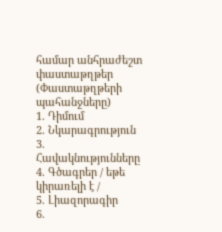համար անհրաժեշտ փաստաթղթեր (Փաստաթղթերի պահանջները)
1. Դիմում
2. Նկարագրություն
3. Հավակնությունները
4. Գծագրեր / եթե կիրառելի է /
5. Լիազորագիր
6.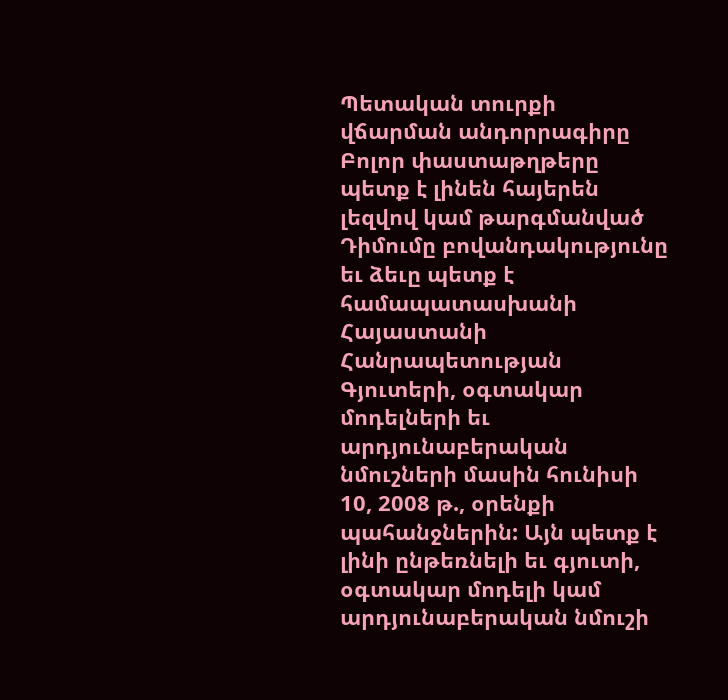Պետական տուրքի վճարման անդորրագիրը
Բոլոր փաստաթղթերը պետք է լինեն հայերեն լեզվով կամ թարգմանված
Դիմումը բովանդակությունը եւ ձեւը պետք է համապատասխանի Հայաստանի Հանրապետության Գյուտերի, օգտակար մոդելների եւ արդյունաբերական նմուշների մասին հունիսի 10, 2008 թ., օրենքի պահանջներին: Այն պետք է լինի ընթեռնելի եւ գյուտի, օգտակար մոդելի կամ արդյունաբերական նմուշի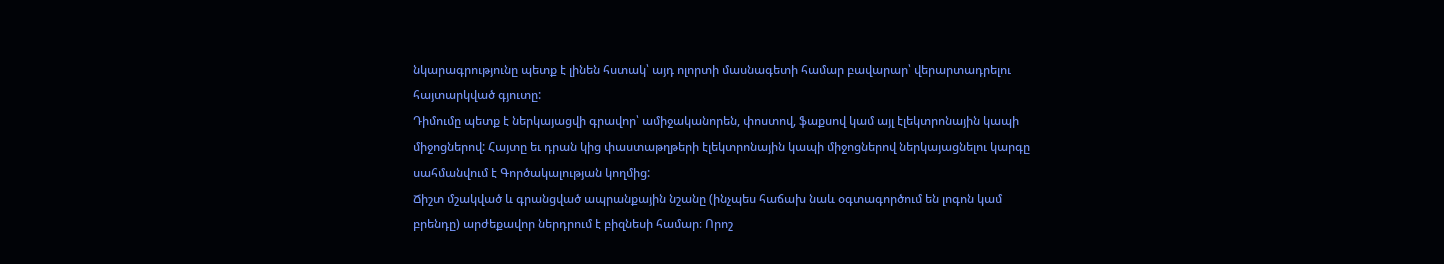նկարագրությունը պետք է լինեն հստակ՝ այդ ոլորտի մասնագետի համար բավարար՝ վերարտադրելու հայտարկված գյուտը:
Դիմումը պետք է ներկայացվի գրավոր՝ ամիջականորեն, փոստով, ֆաքսով կամ այլ էլեկտրոնային կապի միջոցներով: Հայտը եւ դրան կից փաստաթղթերի էլեկտրոնային կապի միջոցներով ներկայացնելու կարգը սահմանվում է Գործակալության կողմից:
Ճիշտ մշակված և գրանցված ապրանքային նշանը (ինչպես հաճախ նաև օգտագործում են լոգոն կամ բրենդը) արժեքավոր ներդրում է բիզնեսի համար։ Որոշ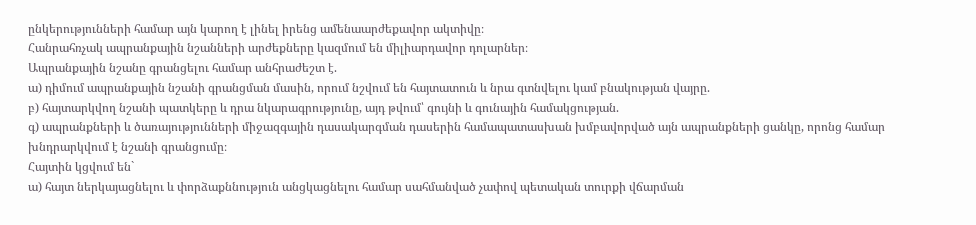ընկերությունների համար այն կարող է լինել իրենց ամենաարժեքավոր ակտիվը։
Հանրահռչակ ապրանքային նշանների արժեքները կազմում են միլիարդավոր դոլարներ։
Ապրանքային նշանը գրանցելու համար անհրաժեշտ է.
ա) դիմում ապրանքային նշանի գրանցման մասին, որում նշվում են հայտատուն և նրա գտնվելու կամ բնակության վայրը.
բ) հայտարկվող նշանի պատկերը և դրա նկարագրությունը, այդ թվում՝ գույնի և գունային համակցության.
գ) ապրանքների և ծառայությունների միջազգային դասակարգման դասերին համապատասխան խմբավորված այն ապրանքների ցանկը, որոնց համար խնդրարկվում է նշանի գրանցումը։
Հայտին կցվում են`
ա) հայտ ներկայացնելու և փորձաքննություն անցկացնելու համար սահմանված չափով պետական տուրքի վճարման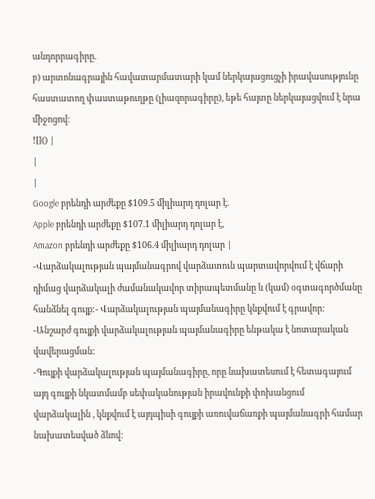անդորրագիրը.
բ) արտոնագրային հավատարմատարի կամ ներկայացուցչի իրավասությունը հաստատող փաստաթուղթը (լիազորագիրը), եթե հայտը ներկայացվում է նրա միջոցով։
![]() |
|
|
Google բրենդի արժեքը $109.5 միլիարդ դոլար է.
Apple բրենդի արժեքը $107.1 միլիարդ դոլար է,
Amazon բրենդի արժեքը $106.4 միլիարդ դոլար |
-Վարձակալության պայմանագրով վարձատուն պարտավորվում է վճարի դիմաց վարձակալի ժամանակավոր տիրապետմանը և (կամ) օգտագործմանը հանձնել գույք:- Վարձակալության պայմանագիրը կնքվում է գրավոր:
-Անշարժ գույքի վարձակալության պայմանագիրը ենթակա է նոտարական վավերացման:
-Գույքի վարձակալության պայմանագիրը, որը նախատեսում է հետագայում այդ գույքի նկատմամբ սեփականության իրավունքի փոխանցում վարձակալին , կնքվում է այդպիսի գույքի առուվաճառքի պայմանագրի համար նախատեսված ձևով: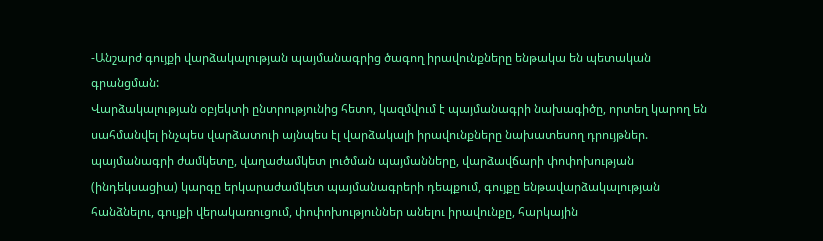-Անշարժ գույքի վարձակալության պայմանագրից ծագող իրավունքները ենթակա են պետական գրանցման:
Վարձակալության օբյեկտի ընտրությունից հետո, կազմվում է պայմանագրի նախագիծը, որտեղ կարող են սահմանվել ինչպես վարձատուի այնպես էլ վարձակալի իրավունքները նախատեսող դրույթներ. պայմանագրի ժամկետը, վաղաժամկետ լուծման պայմանները, վարձավճարի փոփոխության (ինդեկսացիա) կարգը երկարաժամկետ պայմանագրերի դեպքում, գույքը ենթավարձակալության հանձնելու, գույքի վերակառուցում, փոփոխություններ անելու իրավունքը, հարկային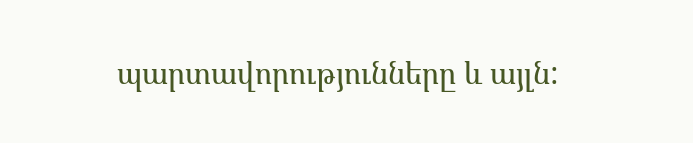պարտավորությունները և այլն: